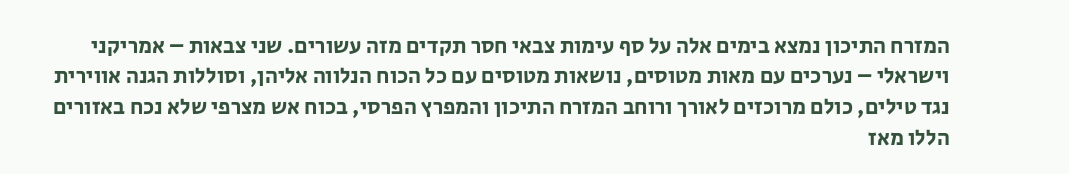המזרח התיכון נמצא בימים אלה על סף עימות צבאי חסר תקדים מזה עשורים. שני צבאות – אמריקני וישראלי – נערכים עם מאות מטוסים, נושאות מטוסים עם כל הכוח הנלווה אליהן, וסוללות הגנה אווירית נגד טילים, כולם מרוכזים לאורך ורוחב המזרח התיכון והמפרץ הפרסי, בכוח אש מצרפי שלא נכח באזורים הללו מאז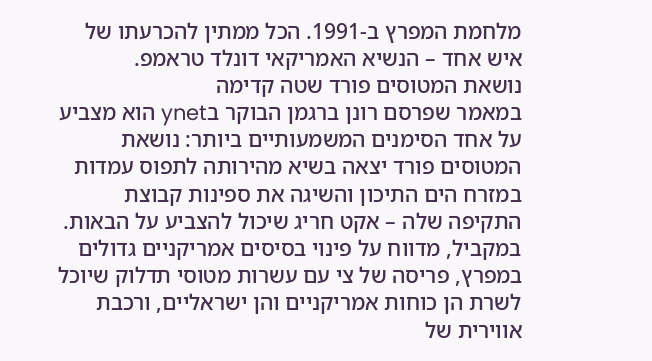מלחמת המפרץ ב-1991. הכל ממתין להכרעתו של איש אחד – הנשיא האמריקאי דונלד טראמפ.
נושאת המטוסים פורד שטה קדימה
במאמר שפרסם רונן ברגמן הבוקר בynet הוא מצביע על אחד הסימנים המשמעותיים ביותר: נושאת המטוסים פורד יצאה בשיא מהירותה לתפוס עמדות במזרח הים התיכון והשיגה את ספינות קבוצת התקיפה שלה – אקט חריג שיכול להצביע על הבאות. במקביל, מדווח על פינוי בסיסים אמריקניים גדולים במפרץ, פריסה של צי עם עשרות מטוסי תדלוק שיוכל לשרת הן כוחות אמריקניים והן ישראליים, ורכבת אווירית של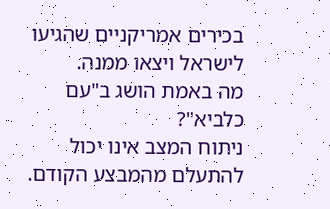בכירים אמריקניים שהגיעו לישראל ויצאו ממנה.
מה באמת הושג ב"עם כלביא"?
ניתוח המצב אינו יכול להתעלם מהמבצע הקודם.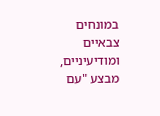במונחים צבאיים ומודיעיניים, מבצע "עם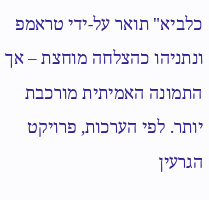כלביא" תואר על-ידי טראמפ ונתניהו כהצלחה מוחצת – אך התמונה האמיתית מורכבת יותר. לפי הערכות, פרויקט הגרעין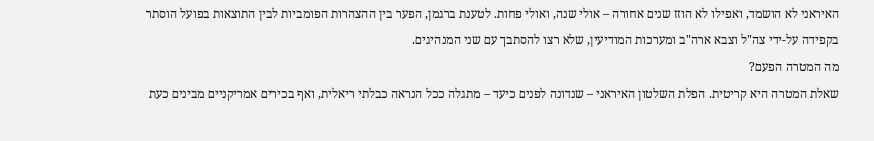האיראני לא הושמד, ואפילו לא הוזז שנים אחורה – אולי שנה, ואולי פחות. לטענת ברגמן, הפער בין ההצהרות הפומביות לבין התוצאות בפועל הוסתר בקפידה על-ידי צה"ל וצבא ארה"ב ומערכות המודיעין, שלא רצו להסתבך עם שני המנהיגים.
מה המטרה הפעם?
שאלת המטרה היא קריטית. הפלת השלטון האיראני – שנדונה לפנים כיעד – מתגלה ככל הנראה כבלתי ריאלית, ואף בכירים אמריקניים מבינים כעת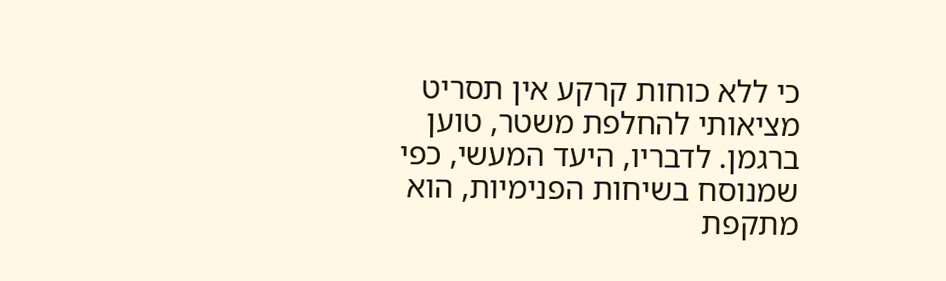כי ללא כוחות קרקע אין תסריט מציאותי להחלפת משטר, טוען ברגמן. לדבריו, היעד המעשי, כפי שמנוסח בשיחות הפנימיות, הוא מתקפת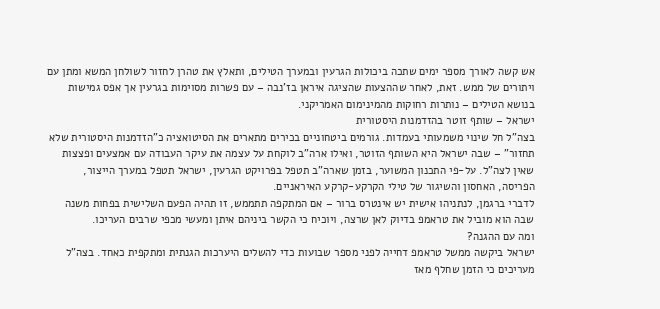אש קשה לאורך מספר ימים שתכה ביכולות הגרעין ובמערך הטילים, ותאלץ את טהרן לחזור לשולחן המשא ומתן עם ויתורים של ממש. זאת, לאחר שההצעות שהציגה איראן בז'נבה – עם פשרות מסוימות בגרעין אך אפס גמישות בנושא הטילים – נותרות רחוקות מהמינימום האמריקני.
ישראל – שותף זוטר בהזדמנות היסטורית
בצה"ל חל שינוי משמעותי בעמדות. גורמים ביטחוניים בכירים מתארים את הסיטואציה כ"הזדמנות היסטורית שלא תחזור" – שבה ישראל היא השותף הזוטר, ואילו ארה"ב לוקחת על עצמה את עיקר העבודה עם אמצעים ופצצות שאין לצה"ל. על-פי התכנון המשוער, בזמן שארה"ב תטפל בפרויקט הגרעין, ישראל תטפל במערך הייצור, הפריסה, האחסון והשיגור של טילי הקרקע-קרקע האיראניים.
לדברי ברגמן, לנתניהו אישית יש אינטרס ברור – אם המתקפה תתממש, זו תהיה הפעם השלישית בפחות משנה שבה הוא מוביל את טראמפ בדיוק לאן שרצה, ויוכיח כי הקשר ביניהם איתן ומעשי מכפי שרבים העריכו.
ומה עם ההגנה?
ישראל ביקשה ממשל טראמפ דחייה לפני מספר שבועות כדי להשלים היערכות הגנתית ומתקפית כאחד. בצה"ל מעריכים כי הזמן שחלף מאז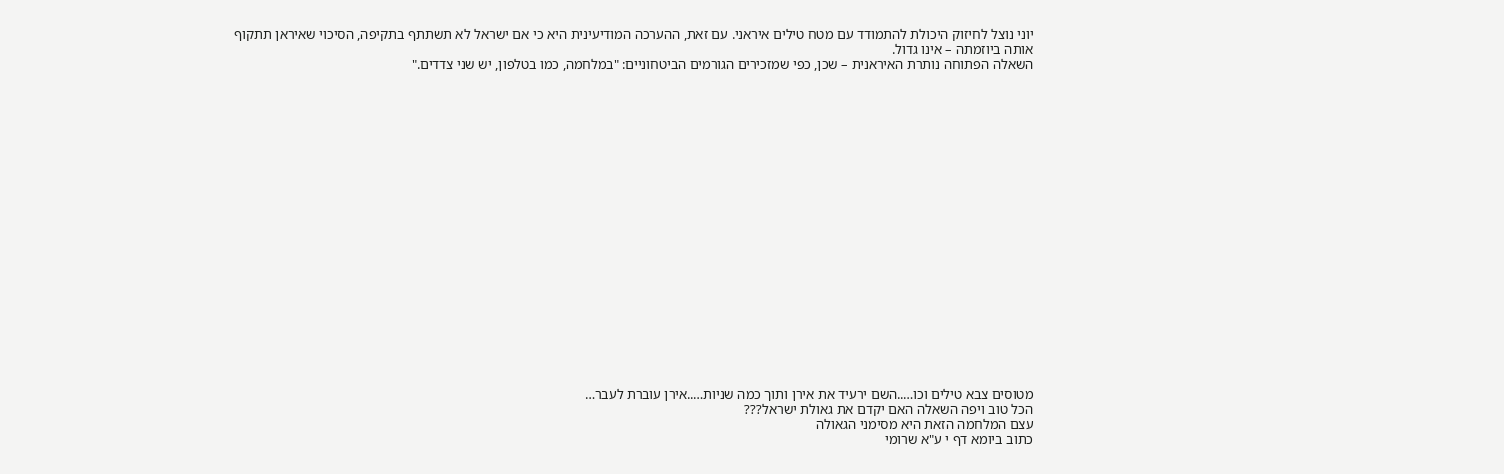יוני נוצל לחיזוק היכולת להתמודד עם מטח טילים איראני. עם זאת, ההערכה המודיעינית היא כי אם ישראל לא תשתתף בתקיפה, הסיכוי שאיראן תתקוף אותה ביוזמתה – אינו גדול.
השאלה הפתוחה נותרת האיראנית – שכן, כפי שמזכירים הגורמים הביטחוניים: "במלחמה, כמו בטלפון, יש שני צדדים."





















מטוסים צבא טילים וכו…..השם ירעיד את אירן ותוך כמה שניות…..אירן עוברת לעבר…
הכל טוב ויפה השאלה האם יקדם את גאולת ישראל???
עצם המלחמה הזאת היא מסימני הגאולה
כתוב ביומא דף י ע"א שרומי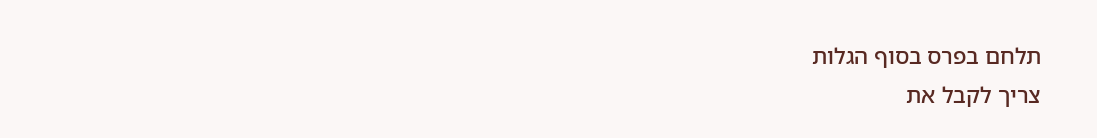תלחם בפרס בסוף הגלות
צריך לקבל את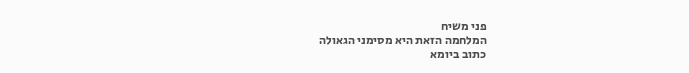פני משיח
המלחמה הזאת היא מסימני הגאולה
כתוב ביומא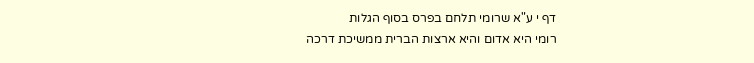דף י ע"א שרומי תלחם בפרס בסוף הגלות
רומי היא אדום והיא ארצות הברית ממשיכת דרכה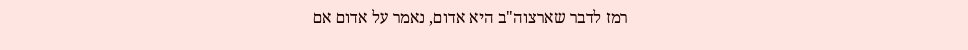רמז לדבר שארצוה"ב היא אדום, נאמר על אדום אם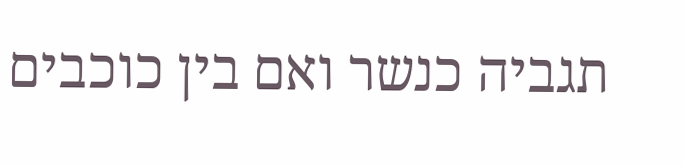תגביה כנשר ואם בין כוכבים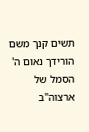תשים קנך משם הורידך נאום ה'
הסמל של ארצוה"ב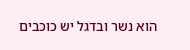הוא נשר ובדגל יש כוכבים